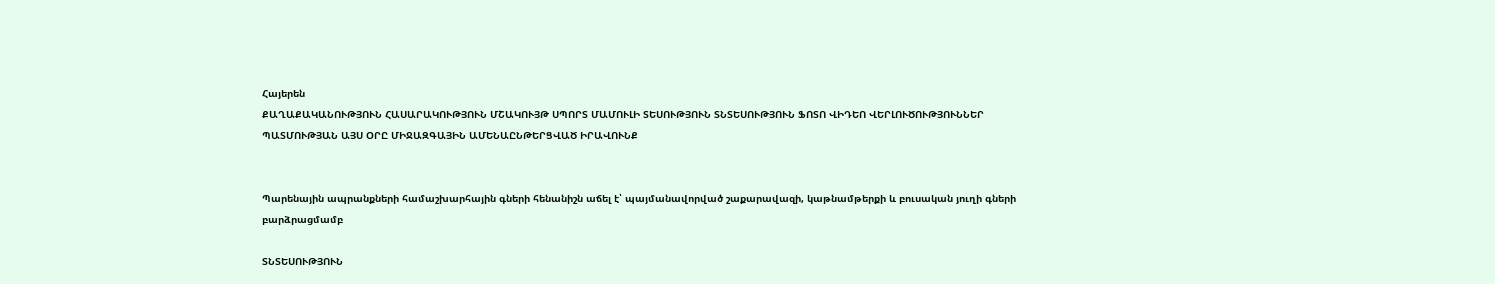Հայերեն
ՔԱՂԱՔԱԿԱՆՈՒԹՅՈՒՆ ՀԱՍԱՐԱԿՈՒԹՅՈՒՆ ՄՇԱԿՈՒՅԹ ՍՊՈՐՏ ՄԱՄՈՒԼԻ ՏԵՍՈՒԹՅՈՒՆ ՏՆՏԵՍՈՒԹՅՈՒՆ ՖՈՏՈ ՎԻԴԵՈ ՎԵՐԼՈՒԾՈՒԹՅՈՒՆՆԵՐ ՊԱՏՄՈՒԹՅԱՆ ԱՅՍ ՕՐԸ ՄԻՋԱԶԳԱՅԻՆ ԱՄԵՆԱԸՆԹԵՐՑՎԱԾ ԻՐԱՎՈՒՆՔ


Պարենային ապրանքների համաշխարհային գների հենանիշն աճել է՝ պայմանավորված շաքարավազի, կաթնամթերքի և բուսական յուղի գների բարձրացմամբ

ՏՆՏԵՍՈՒԹՅՈՒՆ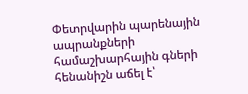Փետրվարին պարենային ապրանքների համաշխարհային գների հենանիշն աճել է՝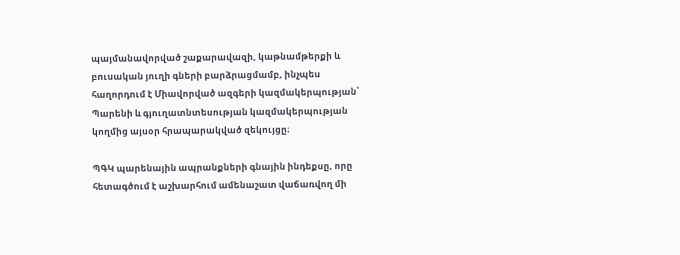պայմանավորված շաքարավազի, կաթնամթերքի և բուսական յուղի գների բարձրացմամբ, ինչպես հաղորդում է Միավորված ազգերի կազմակերպության՝ Պարենի և գյուղատնտեսության կազմակերպության կողմից այսօր հրապարակված զեկույցը։

ՊԳԿ պարենային ապրանքների գնային ինդեքսը, որը հետագծում է աշխարհում ամենաշատ վաճառվող մի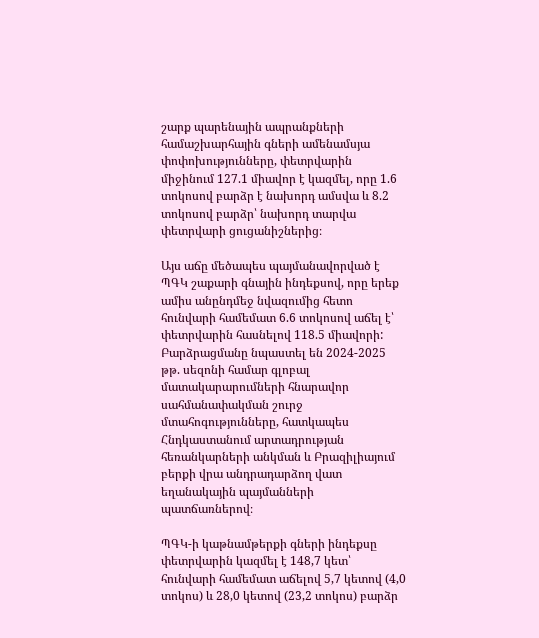շարք պարենային ապրանքների համաշխարհային գների ամենամսյա փոփոխությունները, փետրվարին միջինում 127.1 միավոր է կազմել, որը 1.6 տոկոսով բարձր է նախորդ ամսվա և 8.2 տոկոսով բարձր՝ նախորդ տարվա փետրվարի ցուցանիշներից։

Այս աճը մեծապես պայմանավորված է ՊԳԿ շաքարի գնային ինդեքսով, որը երեք ամիս անընդմեջ նվազումից հետո հունվարի համեմատ 6.6 տոկոսով աճել է՝ փետրվարին հասնելով 118.5 միավորի: Բարձրացմանը նպաստել են 2024-2025 թթ. սեզոնի համար գլոբալ մատակարարումների հնարավոր սահմանափակման շուրջ մտահոգությունները, հատկապես Հնդկաստանում արտադրության հեռանկարների անկման և Բրազիլիայում բերքի վրա անդրադարձող վատ եղանակային պայմանների պատճառներով։

ՊԳԿ-ի կաթնամթերքի գների ինդեքսը փետրվարին կազմել է 148,7 կետ՝ հունվարի համեմատ աճելով 5,7 կետով (4,0 տոկոս) և 28,0 կետով (23,2 տոկոս) բարձր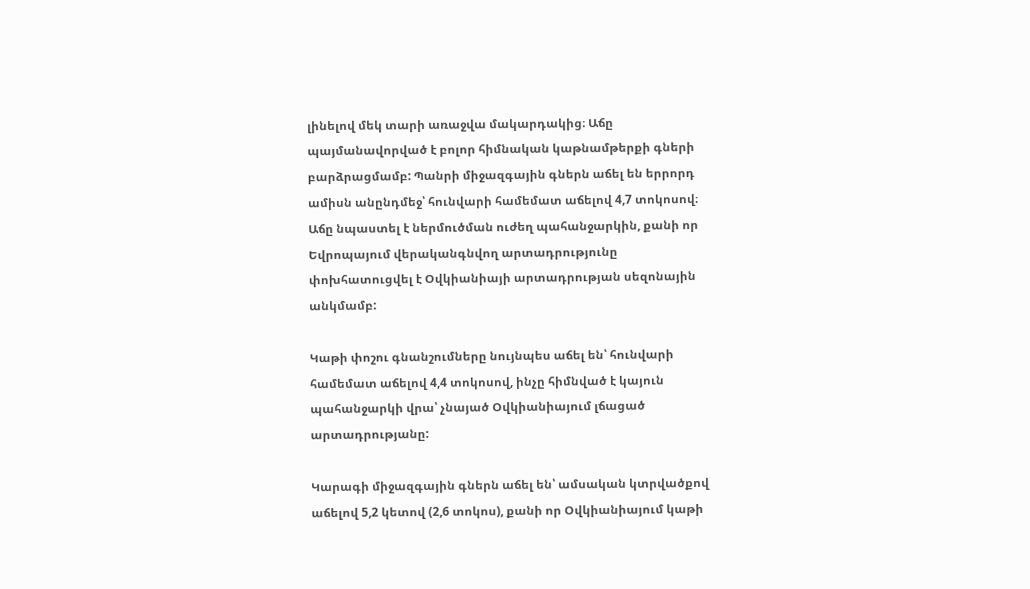լինելով մեկ տարի առաջվա մակարդակից։ Աճը պայմանավորված է բոլոր հիմնական կաթնամթերքի գների բարձրացմամբ: Պանրի միջազգային գներն աճել են երրորդ ամիսն անընդմեջ՝ հունվարի համեմատ աճելով 4,7 տոկոսով։ Աճը նպաստել է ներմուծման ուժեղ պահանջարկին, քանի որ Եվրոպայում վերականգնվող արտադրությունը փոխհատուցվել է Օվկիանիայի արտադրության սեզոնային անկմամբ:

Կաթի փոշու գնանշումները նույնպես աճել են՝ հունվարի համեմատ աճելով 4,4 տոկոսով, ինչը հիմնված է կայուն պահանջարկի վրա՝ չնայած Օվկիանիայում լճացած արտադրությանը:

Կարագի միջազգային գներն աճել են՝ ամսական կտրվածքով աճելով 5,2 կետով (2,6 տոկոս), քանի որ Օվկիանիայում կաթի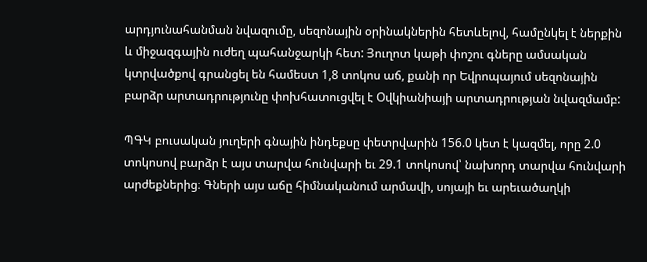արդյունահանման նվազումը, սեզոնային օրինակներին հետևելով, համընկել է ներքին և միջազգային ուժեղ պահանջարկի հետ: Յուղոտ կաթի փոշու գները ամսական կտրվածքով գրանցել են համեստ 1,8 տոկոս աճ, քանի որ Եվրոպայում սեզոնային բարձր արտադրությունը փոխհատուցվել է Օվկիանիայի արտադրության նվազմամբ:

ՊԳԿ բուսական յուղերի գնային ինդեքսը փետրվարին 156.0 կետ է կազմել, որը 2.0 տոկոսով բարձր է այս տարվա հունվարի եւ 29.1 տոկոսով՝ նախորդ տարվա հունվարի արժեքներից։ Գների այս աճը հիմնականում արմավի, սոյայի եւ արեւածաղկի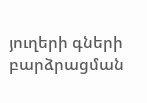յուղերի գների բարձրացման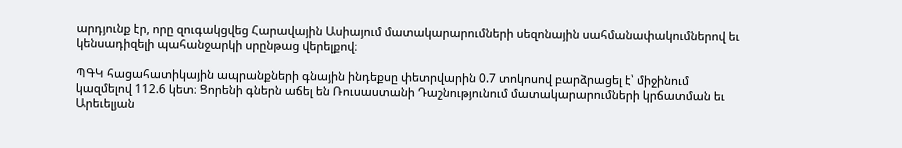արդյունք էր, որը զուգակցվեց Հարավային Ասիայում մատակարարումների սեզոնային սահմանափակումներով եւ կենսադիզելի պահանջարկի սրընթաց վերելքով։

ՊԳԿ հացահատիկային ապրանքների գնային ինդեքսը փետրվարին 0.7 տոկոսով բարձրացել է՝ միջինում կազմելով 112.6 կետ։ Ցորենի գներն աճել են Ռուսաստանի Դաշնությունում մատակարարումների կրճատման եւ Արեւելյան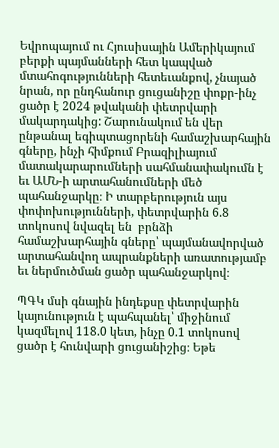Եվրոպայում ու Հյուսիսային Ամերիկայում բերքի պայմանների հետ կապված մտահոգությունների հետեւանքով, չնայած նրան, որ ընդհանուր ցուցանիշը փոքր-ինչ ցածր է 2024 թվականի փետրվարի մակարդակից: Շարունակում են վեր ընթանալ եգիպտացորենի համաշխարհային գները, ինչի հիմքում Բրազիլիայում մատակարարումների սահմանափակումն է եւ ԱՄՆ-ի արտահանումների մեծ պահանջարկը։ Ի տարբերություն այս փոփոխությունների, փետրվարին 6.8 տոկոսով նվազել են  բրնձի համաշխարհային գները՝ պայմանավորված արտահանվող ապրանքների առատությամբ եւ ներմուծման ցածր պահանջարկով։

ՊԳԿ մսի գնային ինդեքսը փետրվարին կայունություն է պահպանել՝ միջինում կազմելով 118.0 կետ, ինչը 0.1 տոկոսով ցածր է հունվարի ցուցանիշից։ Եթե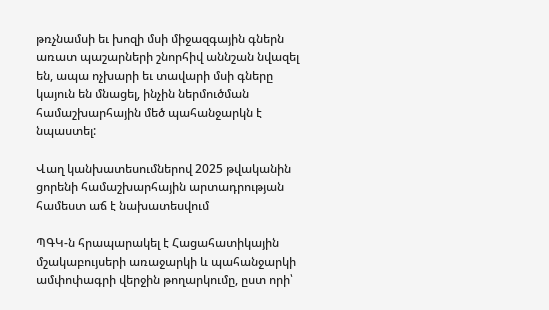թռչնամսի եւ խոզի մսի միջազգային գներն առատ պաշարների շնորհիվ աննշան նվազել են, ապա ոչխարի եւ տավարի մսի գները կայուն են մնացել, ինչին ներմուծման համաշխարհային մեծ պահանջարկն է նպաստել:

Վաղ կանխատեսումներով 2025 թվականին ցորենի համաշխարհային արտադրության համեստ աճ է նախատեսվում

ՊԳԿ-ն հրապարակել է Հացահատիկային մշակաբույսերի առաջարկի և պահանջարկի ամփոփագրի վերջին թողարկումը, ըստ որի՝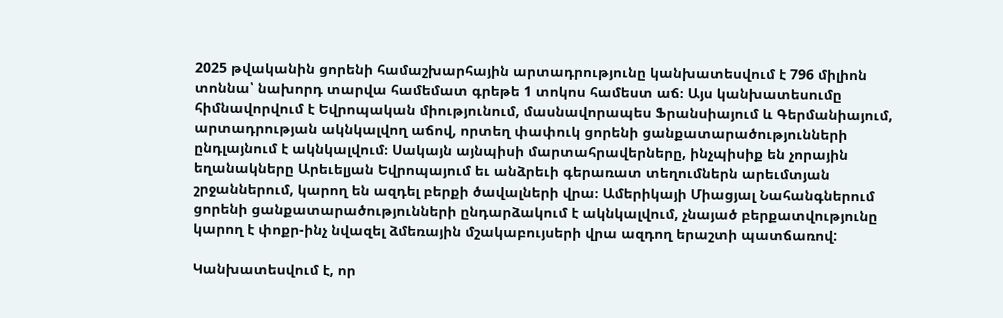2025 թվականին ցորենի համաշխարհային արտադրությունը կանխատեսվում է 796 միլիոն տոննա՝ նախորդ տարվա համեմատ գրեթե 1 տոկոս համեստ աճ։ Այս կանխատեսումը հիմնավորվում է Եվրոպական միությունում, մասնավորապես Ֆրանսիայում և Գերմանիայում, արտադրության ակնկալվող աճով, որտեղ փափուկ ցորենի ցանքատարածությունների ընդլայնում է ակնկալվում։ Սակայն այնպիսի մարտահրավերները, ինչպիսիք են չորային եղանակները Արեւելյան Եվրոպայում եւ անձրեւի գերառատ տեղումներն արեւմտյան շրջաններում, կարող են ազդել բերքի ծավալների վրա։ Ամերիկայի Միացյալ Նահանգներում ցորենի ցանքատարածությունների ընդարձակում է ակնկալվում, չնայած բերքատվությունը կարող է փոքր-ինչ նվազել ձմեռային մշակաբույսերի վրա ազդող երաշտի պատճառով:

Կանխատեսվում է, որ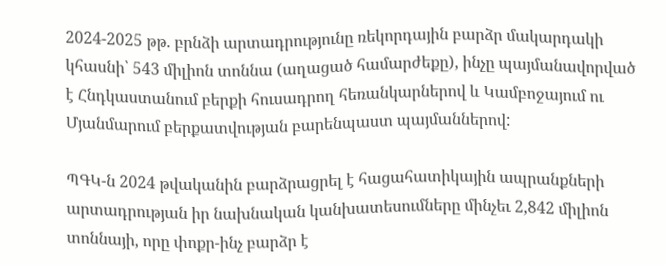2024-2025 թթ. բրնձի արտադրությունը ռեկորդային բարձր մակարդակի կհասնի՝ 543 միլիոն տոննա (աղացած համարժեքը), ինչը պայմանավորված է Հնդկաստանում բերքի հուսադրող հեռանկարներով և Կամբոջայում ու Մյանմարում բերքատվության բարենպաստ պայմաններով:

ՊԳԿ-ն 2024 թվականին բարձրացրել է հացահատիկային ապրանքների արտադրության իր նախնական կանխատեսումները մինչեւ 2,842 միլիոն տոննայի, որը փոքր-ինչ բարձր է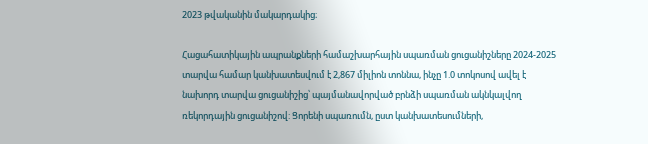2023 թվականին մակարդակից։

Հացահատիկային ապրանքների համաշխարհային սպառման ցուցանիշները 2024-2025 տարվա համար կանխատեսվում է 2,867 միլիոն տոննա, ինչը 1.0 տոկոսով ավել է նախորդ տարվա ցուցանիշից՝ պայմանավորված բրնձի սպառման ակնկալվող ռեկորդային ցուցանիշով: Ցորենի սպառումն, ըստ կանխատեսումների,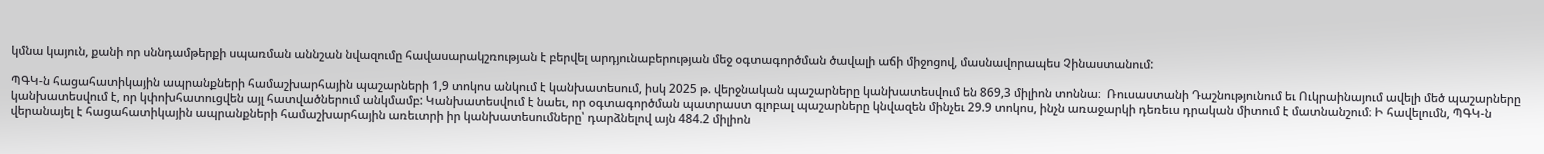կմնա կայուն, քանի որ սննդամթերքի սպառման աննշան նվազումը հավասարակշռության է բերվել արդյունաբերության մեջ օգտագործման ծավալի աճի միջոցով, մասնավորապես Չինաստանում:

ՊԳԿ-ն հացահատիկային ապրանքների համաշխարհային պաշարների 1,9 տոկոս անկում է կանխատեսում, իսկ 2025 թ. վերջնական պաշարները կանխատեսվում են 869,3 միլիոն տոննա։  Ռուսաստանի Դաշնությունում եւ Ուկրաինայում ավելի մեծ պաշարները կանխատեսվում է, որ կփոխհատուցվեն այլ հատվածներում անկմամբ: Կանխատեսվում է նաեւ, որ օգտագործման պատրաստ գլոբալ պաշարները կնվազեն մինչեւ 29.9 տոկոս, ինչն առաջարկի դեռեւս դրական միտում է մատնանշում։ Ի հավելումն, ՊԳԿ-ն վերանայել է հացահատիկային ապրանքների համաշխարհային առեւտրի իր կանխատեսումները՝ դարձնելով այն 484.2 միլիոն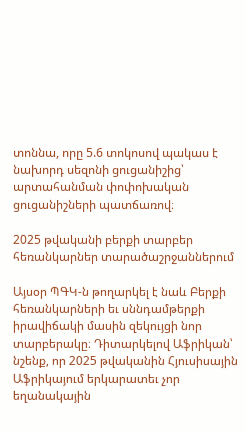տոննա, որը 5.6 տոկոսով պակաս է նախորդ սեզոնի ցուցանիշից՝ արտահանման փոփոխական ցուցանիշների պատճառով։

2025 թվականի բերքի տարբեր հեռանկարներ տարածաշրջաններում

Այսօր ՊԳԿ-ն թողարկել է նաև Բերքի հեռանկարների եւ սննդամթերքի իրավիճակի մասին զեկույցի նոր տարբերակը։ Դիտարկելով Աֆրիկան՝ նշենք, որ 2025 թվականին Հյուսիսային Աֆրիկայում երկարատեւ չոր եղանակային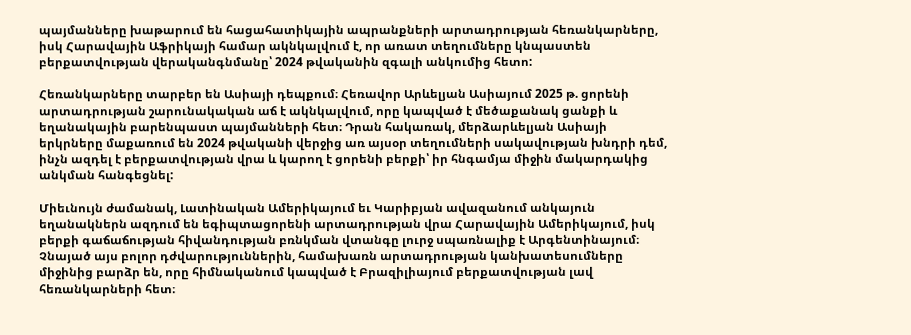պայմանները խաթարում են հացահատիկային ապրանքների արտադրության հեռանկարները, իսկ Հարավային Աֆրիկայի համար ակնկալվում է, որ առատ տեղումները կնպաստեն բերքատվության վերականգնմանը՝ 2024 թվականին զգալի անկումից հետո:

Հեռանկարները տարբեր են Ասիայի դեպքում։ Հեռավոր Արևելյան Ասիայում 2025 թ. ցորենի արտադրության շարունակական աճ է ակնկալվում, որը կապված է մեծաքանակ ցանքի և եղանակային բարենպաստ պայմանների հետ։ Դրան հակառակ, մերձարևելյան Ասիայի երկրները մաքառում են 2024 թվականի վերջից առ այսօր տեղումների սակավության խնդրի դեմ, ինչն ազդել է բերքատվության վրա և կարող է ցորենի բերքի՝ իր հնգամյա միջին մակարդակից անկման հանգեցնել:

Միեւնույն ժամանակ, Լատինական Ամերիկայում եւ Կարիբյան ավազանում անկայուն եղանակներն ազդում են եգիպտացորենի արտադրության վրա Հարավային Ամերիկայում, իսկ բերքի գաճաճության հիվանդության բռնկման վտանգը լուրջ սպառնալիք է Արգենտինայում։ Չնայած այս բոլոր դժվարություններին, համախառն արտադրության կանխատեսումները միջինից բարձր են, որը հիմնականում կապված է Բրազիլիայում բերքատվության լավ հեռանկարների հետ։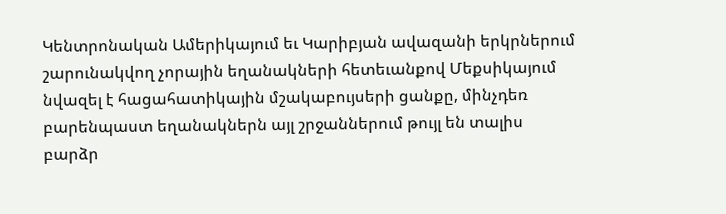Կենտրոնական Ամերիկայում եւ Կարիբյան ավազանի երկրներում շարունակվող չորային եղանակների հետեւանքով Մեքսիկայում նվազել է հացահատիկային մշակաբույսերի ցանքը, մինչդեռ բարենպաստ եղանակներն այլ շրջաններում թույլ են տալիս բարձր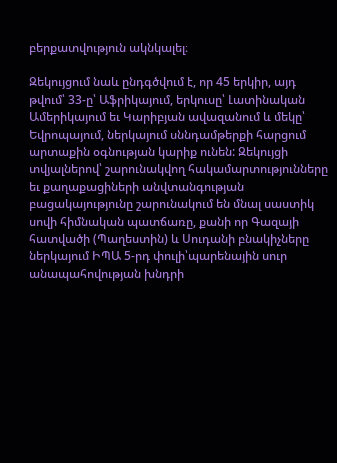բերքատվություն ակնկալել։

Զեկույցում նաև ընդգծվում է, որ 45 երկիր, այդ թվում՝ 33-ը՝ Աֆրիկայում, երկուսը՝ Լատինական Ամերիկայում եւ Կարիբյան ավազանում և մեկը՝ Եվրոպայում, ներկայում սննդամթերքի հարցում արտաքին օգնության կարիք ունեն: Զեկույցի տվյալներով՝ շարունակվող հակամարտությունները եւ քաղաքացիների անվտանգության բացակայությունը շարունակում են մնալ սաստիկ սովի հիմնական պատճառը, քանի որ Գազայի հատվածի (Պաղեստին) և Սուդանի բնակիչները ներկայում ԻՊԱ 5-րդ փուլի՝պարենային սուր անապահովության խնդրի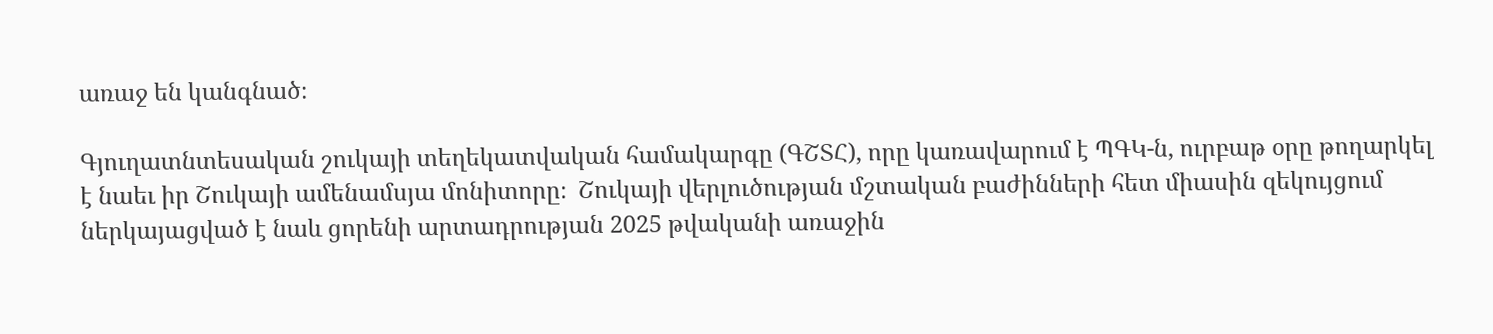առաջ են կանգնած։

Գյուղատնտեսական շուկայի տեղեկատվական համակարգը (ԳՇՏՀ), որը կառավարում է ՊԳԿ-ն, ուրբաթ օրը թողարկել է նաեւ իր Շուկայի ամենամսյա մոնիտորը։  Շուկայի վերլուծության մշտական բաժինների հետ միասին զեկույցում ներկայացված է նաև ցորենի արտադրության 2025 թվականի առաջին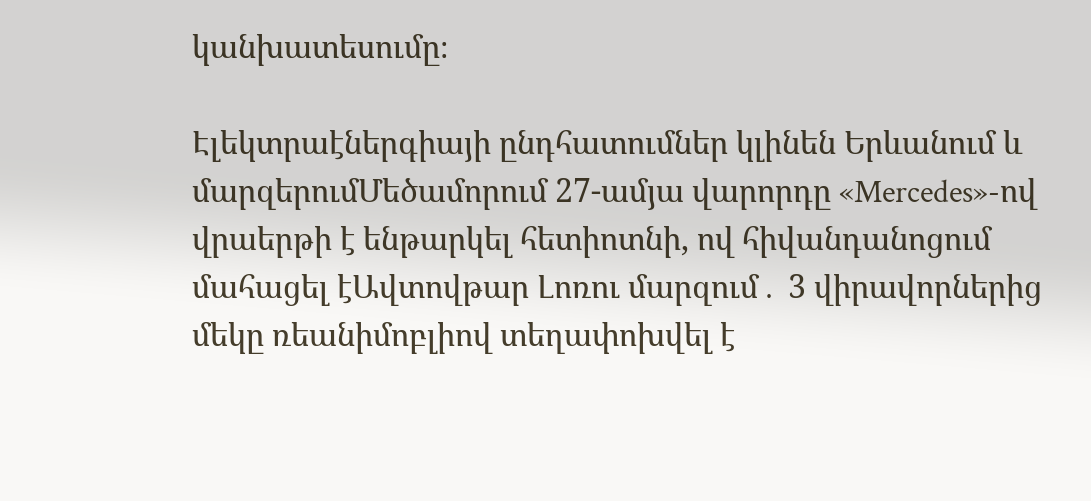կանխատեսումը։

Էլեկտրաէներգիայի ընդհատումներ կլինեն Երևանում և մարզերումՄեծամորում 27-ամյա վարորդը «Mercedes»-ով վրաերթի է ենթարկել հետիոտնի, ով հիվանդանոցում մահացել էԱվտովթար Լոռու մարզում․ 3 վիրավորներից մեկը ռեանիմոբլիով տեղափոխվել է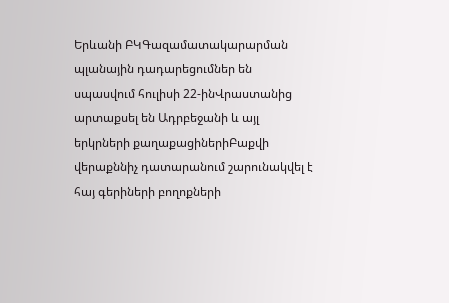Երևանի ԲԿԳազամատակարարման պլանային դադարեցումներ են սպասվում հուլիսի 22-ինՎրաստանից արտաքսել են Ադրբեջանի և այլ երկրների քաղաքացիներիԲաքվի վերաքննիչ դատարանում շարունակվել է հայ գերիների բողոքների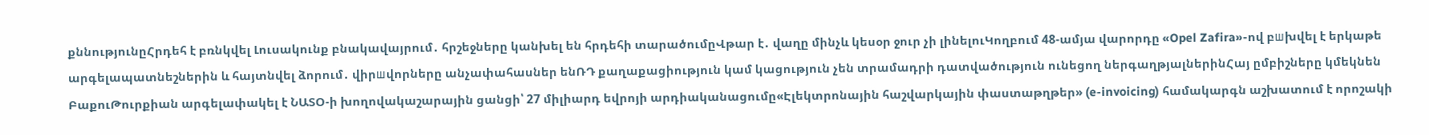քննությունըՀրդեհ է բռնկվել Լուսակունք բնակավայրում․ հրշեջները կանխել են հրդեհի տարածումըՎթար է․ վաղը մինչև կեսօր ջուր չի լինելուԿողբում 48-ամյա վարորդը «Opel Zafira»-ով բшխվել է երկաթե արգելապատնեշներին և հայտնվել ձորում․ վիրшվորները անչափահասներ ենՌԴ քաղաքացիություն կամ կացություն չեն տրամադրի դատվածություն ունեցող ներգաղթյալներինՀայ ըմբիշները կմեկնեն ԲաքուԹուրքիան արգելափակել է ՆԱՏՕ-ի խողովակաշարային ցանցի՝ 27 միլիարդ եվրոյի արդիականացումը«Էլեկտրոնային հաշվարկային փաստաթղթեր» (e-invoicing) համակարգն աշխատում է որոշակի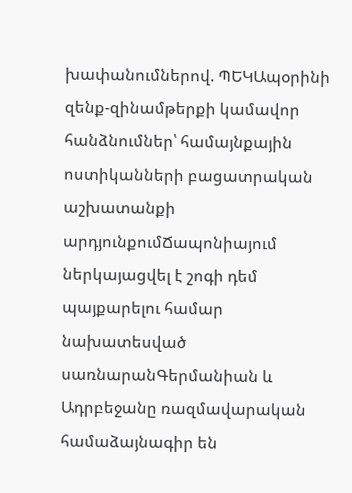խափանումներով. ՊԵԿԱպօրինի զենք-զինամթերքի կամավոր հանձնումներ՝ համայնքային ոստիկանների բացատրական աշխատանքի արդյունքումՃապոնիայում ներկայացվել է շոգի դեմ պայքարելու համար նախատեսված սառնարանԳերմանիան և Ադրբեջանը ռազմավարական համաձայնագիր են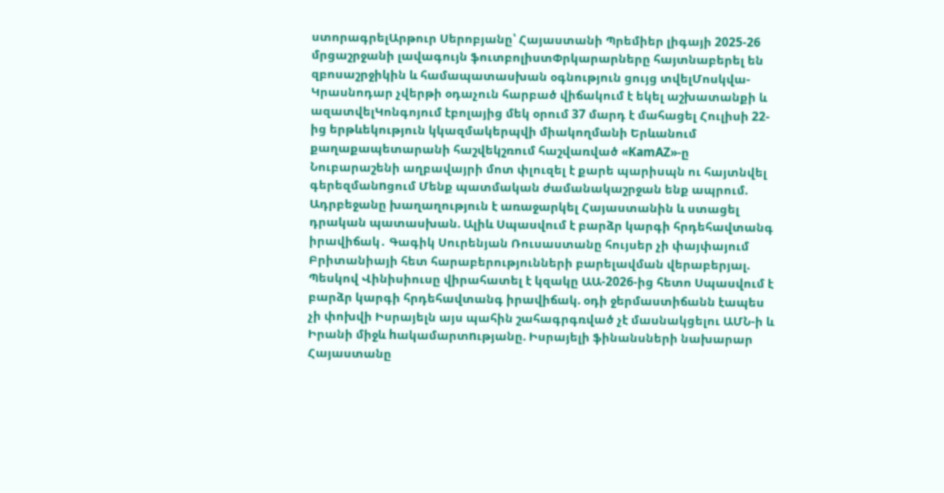ստորագրելԱրթուր Սերոբյանը՝ Հայաստանի Պրեմիեր լիգայի 2025-26 մրցաշրջանի լավագույն ֆուտբոլիստՓրկարարները հայտնաբերել են զբոսաշրջիկին և համապատասխան օգնություն ցույց տվելՄոսկվա-Կրասնոդար չվերթի օդաչուն հարբած վիճակում է եկել աշխատանքի և ազատվելԿոնգոյում էբոլայից մեկ օրում 37 մարդ է մահացել Հուլիսի 22-ից երթևեկություն կկազմակերպվի միակողմանի Երևանում քաղաքապետարանի հաշվեկշռում հաշվառված «KamAZ»-ը Նուբարաշենի աղբավայրի մոտ փլուզել է քարե պարիսպն ու հայտնվել գերեզմանnցում Մենք պատմական ժամանակաշրջան ենք ապրում. Ադրբեջանը խաղաղություն է առաջարկել Հայաստանին և ստացել դրական պատասխան. Ալիև Սպասվում է բարձր կարգի հրդեհավտանգ իրավիճակ․ Գագիկ Սուրենյան Ռուսաստանը հույսեր չի փայփայում Բրիտանիայի հետ հարաբերությունների բարելավման վերաբերյալ. Պեսկով Վինիսիուսը վիրահատել է կզակը ԱԱ-2026-ից հետո Սպասվում է բարձր կարգի հրդեհավտանգ իրավիճակ. օդի ջերմաստիճանն էապես չի փոխվի Իսրայելն այս պահին շահագրգռված չէ մասնակցելու ԱՄՆ-ի և Իրանի միջև hակամարտnւթյանը. Իսրայելի ֆինանսների նախարար Հայաստանը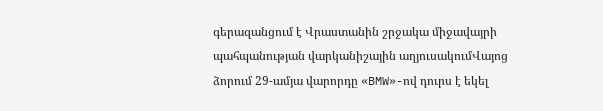գերազանցում է Վրաստանին շրջակա միջավայրի պահպանության վարկանիշային աղյուսակումՎայոց ձորում 29-ամյա վարորդը «BMW»-ով դուրս է եկել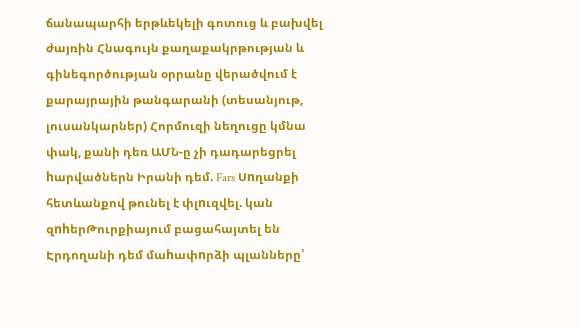ճանապարհի երթևեկելի գոտուց և բախվել ժայռին Հնագույն քաղաքակրթության և գինեգործության օրրանը վերածվում է քարայրային թանգարանի (տեսանյութ, լուսանկարներ) Հորմուզի նեղուցը կմնա փակ, քանի դեռ ԱՄՆ-ը չի դադարեցրել hարվածներն Իրանի դեմ. Fars Սnղանքի հետևանքով թունել է փլnւզվել. կան զnhերԹուրքիայում բացահայտել են Էրդողանի դեմ մաhափnրձի պլանները՝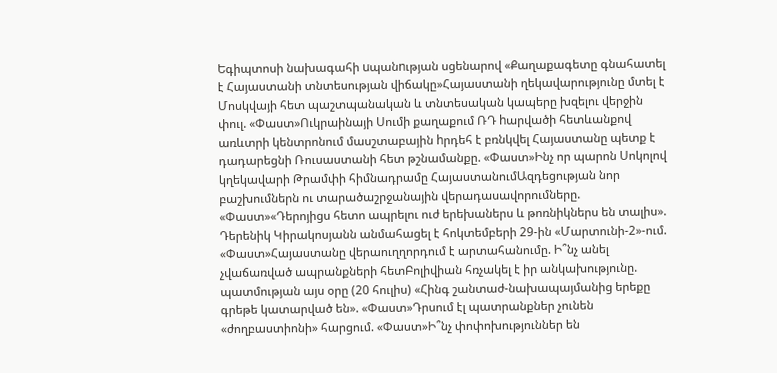Եգիպտոսի նախագահի uպանnւթյան սցենարով «Քաղաքագետը գնահատել է Հայաստանի տնտեսության վիճակը»Հայաստանի ղեկավարությունը մտել է Մոսկվայի հետ պաշտպանական և տնտեսական կապերը խզելու վերջին փուլ. «Փաստ»Ուկրաինայի Սումի քաղաքում ՌԴ hարվածի հետևանքով առևտրի կենտրոնում մասշտաբային hրդեհ է բռնկվել Հայաստանը պետք է դադարեցնի Ռուսաստանի հետ թշնամանքը. «Փաստ»Ինչ որ պարոն Սոկոլով կղեկավարի Թրամփի հիմնադրամը ՀայաստանումԱզդեցության նոր բաշխումներն ու տարածաշրջանային վերադասավորումները. «Փաստ»«Դերոյիցս հետո ապրելու ուժ երեխաներս և թոռնիկներս են տալիս». Դերենիկ Կիրակոսյանն անմահացել է հոկտեմբերի 29-ին «Մարտունի-2»-ում. «Փաստ»Հայաստանը վերաուղղորդում է արտահանումը. Ի՞նչ անել չվաճառված ապրանքների հետԲոլիվիան հռչակել է իր անկախությունը. պատմության այս օրը (20 հուլիս) «Հինգ շանտաժ-նախապայմանից երեքը գրեթե կատարված են». «Փաստ»Դրսում էլ պատրանքներ չունեն «ժողբաստիոնի» հարցում. «Փաստ»Ի՞նչ փոփոխություններ են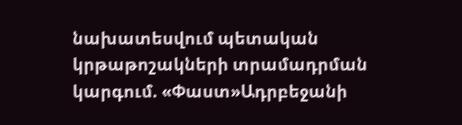նախատեսվում պետական կրթաթոշակների տրամադրման կարգում. «Փաստ»Ադրբեջանի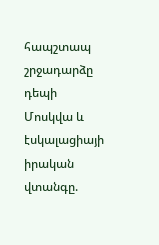հապշտապ շրջադարձը դեպի Մոսկվա և էսկալացիայի իրական վտանգը.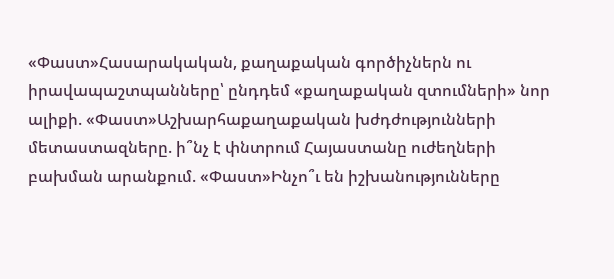«Փաստ»Հասարակական, քաղաքական գործիչներն ու իրավապաշտպանները՝ ընդդեմ «քաղաքական զտումների» նոր ալիքի. «Փաստ»Աշխարհաքաղաքական խժդժությունների մետաստազները. ի՞նչ է փնտրում Հայաստանը ուժեղների բախման արանքում. «Փաստ»Ինչո՞ւ են իշխանությունները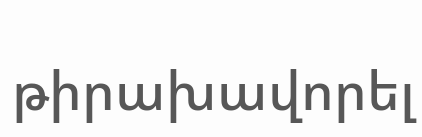թիրախավորել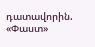դատավորին. «Փաստ»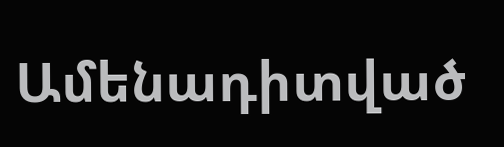Ամենադիտված